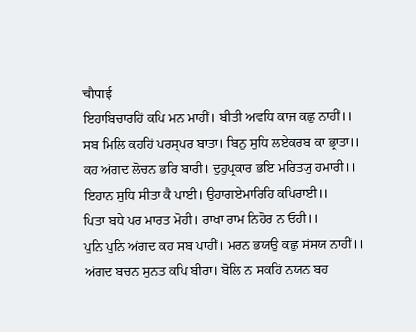चौपाई
ਇਹਾਬਿਚਾਰਹਿਂ ਕਪਿ ਮਨ ਮਾਹੀਂ। ਬੀਤੀ ਅਵਧਿ ਕਾਜ ਕਛੁ ਨਾਹੀਂ।।
ਸਬ ਮਿਲਿ ਕਹਹਿਂ ਪਰਸ੍ਪਰ ਬਾਤਾ। ਬਿਨੁ ਸੁਧਿ ਲਏਕਰਬ ਕਾ ਭ੍ਰਾਤਾ।।
ਕਹ ਅਂਗਦ ਲੋਚਨ ਭਰਿ ਬਾਰੀ। ਦੁਹੁਪ੍ਰਕਾਰ ਭਇ ਮਰਿਤ੍ਯੁ ਹਮਾਰੀ।।
ਇਹਾਨ ਸੁਧਿ ਸੀਤਾ ਕੈ ਪਾਈ। ਉਹਾਗਏਮਾਰਿਹਿ ਕਪਿਰਾਈ।।
ਪਿਤਾ ਬਧੇ ਪਰ ਮਾਰਤ ਮੋਹੀ। ਰਾਖਾ ਰਾਮ ਨਿਹੋਰ ਨ ਓਹੀ।।
ਪੁਨਿ ਪੁਨਿ ਅਂਗਦ ਕਹ ਸਬ ਪਾਹੀਂ। ਮਰਨ ਭਯਉ ਕਛੁ ਸਂਸਯ ਨਾਹੀਂ।।
ਅਂਗਦ ਬਚਨ ਸੁਨਤ ਕਪਿ ਬੀਰਾ। ਬੋਲਿ ਨ ਸਕਹਿਂ ਨਯਨ ਬਹ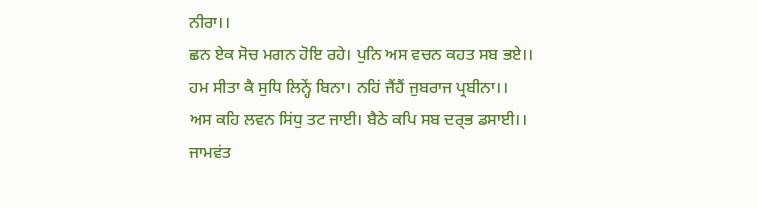ਨੀਰਾ।।
ਛਨ ਏਕ ਸੋਚ ਮਗਨ ਹੋਇ ਰਹੇ। ਪੁਨਿ ਅਸ ਵਚਨ ਕਹਤ ਸਬ ਭਏ।।
ਹਮ ਸੀਤਾ ਕੈ ਸੁਧਿ ਲਿਨ੍ਹੇਂ ਬਿਨਾ। ਨਹਿਂ ਜੈਂਹੈਂ ਜੁਬਰਾਜ ਪ੍ਰਬੀਨਾ।।
ਅਸ ਕਹਿ ਲਵਨ ਸਿਂਧੁ ਤਟ ਜਾਈ। ਬੈਠੇ ਕਪਿ ਸਬ ਦਰ੍ਭ ਡਸਾਈ।।
ਜਾਮਵਂਤ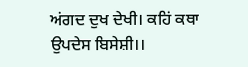ਅਂਗਦ ਦੁਖ ਦੇਖੀ। ਕਹਿਂ ਕਥਾ ਉਪਦੇਸ ਬਿਸੇਸ਼ੀ।।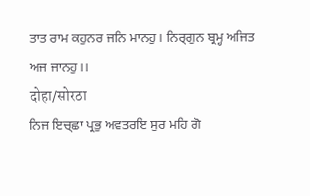ਤਾਤ ਰਾਮ ਕਹੁਨਰ ਜਨਿ ਮਾਨਹੁ। ਨਿਰ੍ਗੁਨ ਬ੍ਰਮ੍ਹ ਅਜਿਤ ਅਜ ਜਾਨਹੁ।।
दोहा/सोरठा
ਨਿਜ ਇਚ੍ਛਾ ਪ੍ਰਭੁ ਅਵਤਰਇ ਸੁਰ ਮਹਿ ਗੋ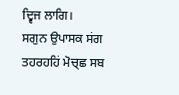ਦ੍ਵਿਜ ਲਾਗਿ।
ਸਗੁਨ ਉਪਾਸਕ ਸਂਗ ਤਹਰਹਹਿਂ ਮੋਚ੍ਛ ਸਬ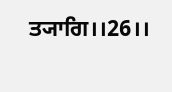ਤ੍ਯਾਗਿ।।26।।